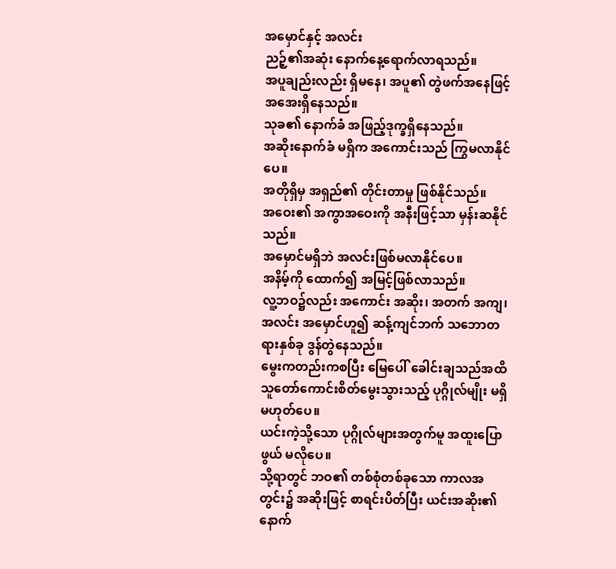အမှောင်နှင့် အလင်း
ညဉ့်၏အဆုံး နောက်နေ့ရောက်လာရသည်။
အပူချည်းလည်း ရှိမနေ၊ အပူ၏ တွဲဖက်အနေဖြင့် အအေးရှိနေသည်။
သုခ၏ နောက်ခံ အဖြည့်ဒုက္ခရှိနေသည်။
အဆိုးနောက်ခံ မရှိက အကောင်းသည် ကြွမလာနိုင်ပေ။
အတိုရှိမှ အရှည်၏ တိုင်းတာမှု ဖြစ်နိုင်သည်။
အဝေး၏ အကွာအဝေးကို အနီးဖြင့်သာ မှန်းဆနိုင်သည်။
အမှောင်မရှိဘဲ အလင်းဖြစ်မလာနိုင်ပေ။
အနိမ့်ကို ထောက်၍ အမြင့်ဖြစ်လာသည်။
လူ့ဘဝ၌လည်း အကောင်း အဆိုး၊ အတက် အကျ၊ အလင်း အမှောင်ဟူ၍ ဆန့်ကျင်ဘက် သဘောတရားနှစ်ခု ဒွန်တွဲနေသည်။
မွေးကတည်းကစပြီး မြေပေါ် ခေါင်းချသည်အထိ သူတော်ကောင်းစိတ်မွေးသွားသည့် ပုဂ္ဂိုလ်မျိုး မရှိမဟုတ်ပေ။
ယင်းကဲ့သို့သော ပုဂ္ဂိုလ်များအတွက်မူ အထူးပြောဖွယ် မလိုပေ။
သို့ရာတွင် ဘဝ၏ တစ်စုံတစ်ခုသော ကာလအတွင်း၌ အဆိုးဖြင့် စာရင်းပိတ်ပြီး ယင်းအဆိုး၏နောက်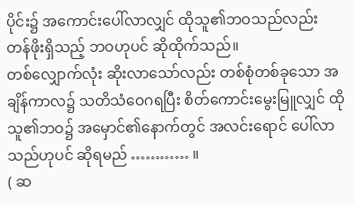ပိုင်း၌ အကောင်းပေါ်လာလျှင် ထိုသူ၏ဘဝသည်လည်း တန်ဖိုးရှိသည့် ဘဝဟုပင် ဆိုထိုက်သည်။
တစ်လျှောက်လုံး ဆိုးလာသော်လည်း တစ်စုံတစ်ခုသော အချိန်ကာလ၌ သတိသံဝေဂရပြီး စိတ်ကောင်းမွေးမြူလျှင် ထိုသူ၏ဘဝ၌ အမှောင်၏နောက်တွင် အလင်းရောင် ပေါ်လာသည်ဟုပင် ဆိုရမည် ………… ။
( ဆ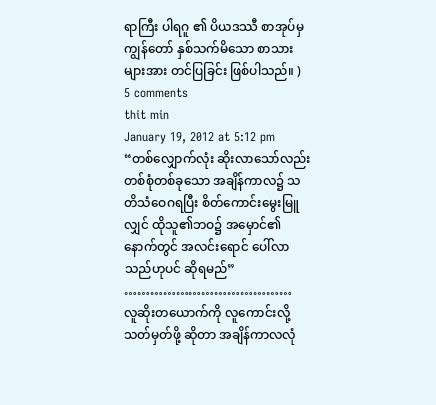ရာကြီး ပါရဂူ ၏ ပိယဒဿီ စာအုပ်မှ ကျွန်တော် နှစ်သက်မိသော စာသားများအား တင်ပြခြင်း ဖြစ်ပါသည်။ )
5 comments
thit min
January 19, 2012 at 5:12 pm
“တစ်လျှောက်လုံး ဆိုးလာသော်လည်း တစ်စုံတစ်ခုသော အချိန်ကာလ၌ သတိသံဝေဂရပြီး စိတ်ကောင်းမွေးမြူလျှင် ထိုသူ၏ဘဝ၌ အမှောင်၏နောက်တွင် အလင်းရောင် ပေါ်လာသည်ဟုပင် ဆိုရမည်” …………………………………
လူဆိုးတယောက်ကို လူကောင်းလို့သတ်မှတ်ဖို့ ဆိုတာ အချိန်ကာလလုံ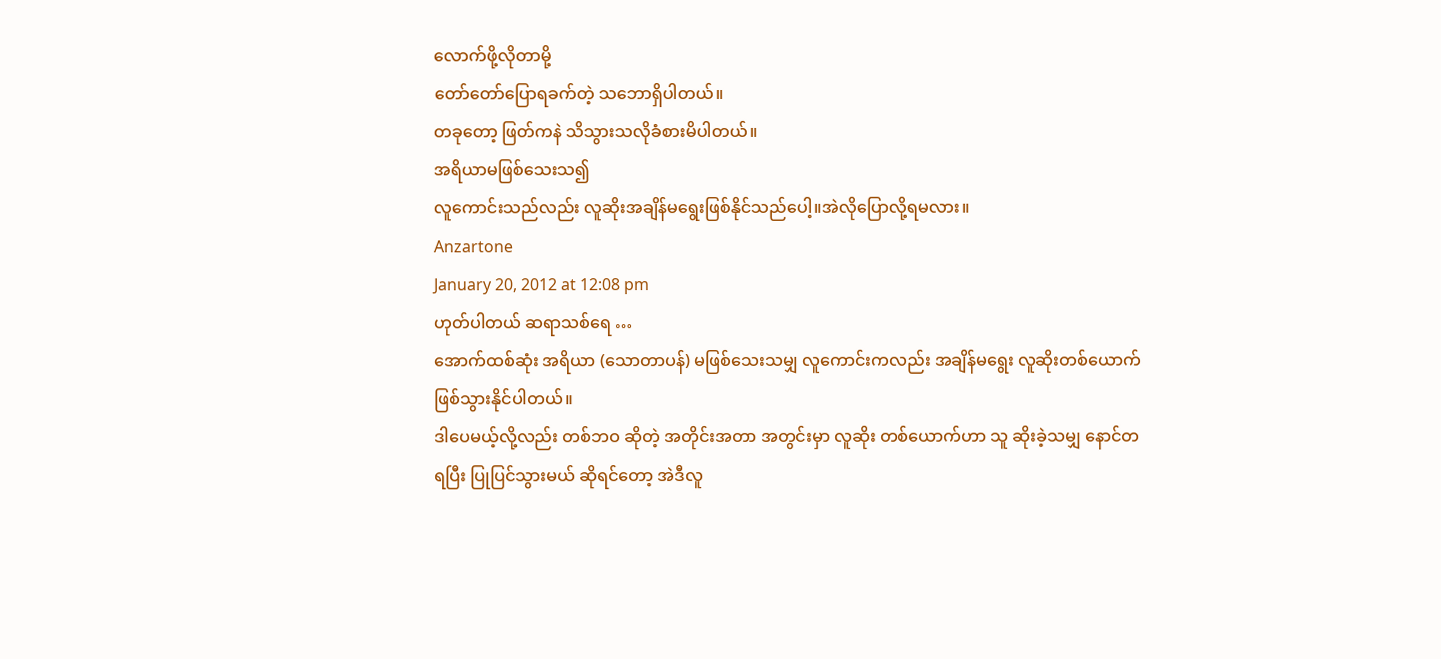လောက်ဖို့လိုတာမို့
တော်တော်ပြောရခက်တဲ့ သဘောရှိပါတယ်။
တခုတော့ ဖြတ်ကနဲ သိသွားသလိုခံစားမိပါတယ်။
အရိယာမဖြစ်သေးသ၍
လူကောင်းသည်လည်း လူဆိုးအချိန်မရွေးဖြစ်နိုင်သည်ပေါ့။အဲလိုပြောလို့ရမလား။
Anzartone
January 20, 2012 at 12:08 pm
ဟုတ်ပါတယ် ဆရာသစ်ရေ …
အောက်ထစ်ဆုံး အရိယာ (သောတာပန်) မဖြစ်သေးသမျှ လူကောင်းကလည်း အချိန်မရွေး လူဆိုးတစ်ယောက် ဖြစ်သွားနိုင်ပါတယ်။
ဒါပေမယ့်လို့လည်း တစ်ဘဝ ဆိုတဲ့ အတိုင်းအတာ အတွင်းမှာ လူဆိုး တစ်ယောက်ဟာ သူ ဆိုးခဲ့သမျှ နောင်တ ရပြီး ပြုပြင်သွားမယ် ဆိုရင်တော့ အဲဒီလူ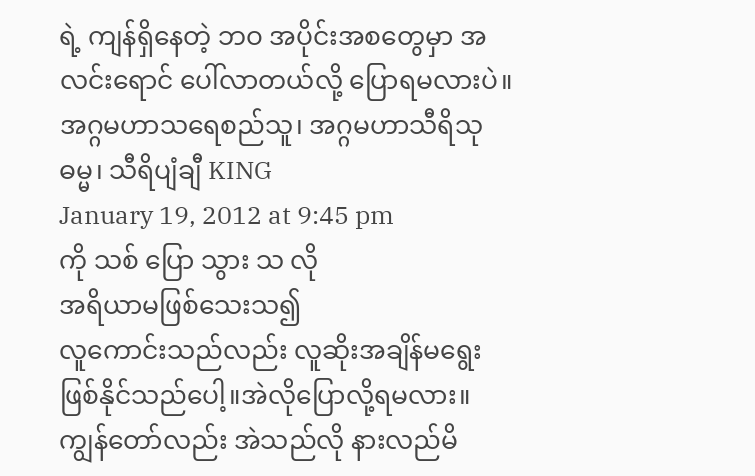ရဲ့ ကျန်ရှိနေတဲ့ ဘဝ အပိုင်းအစတွေမှာ အလင်းရောင် ပေါ်လာတယ်လို့ ပြောရမလားပဲ။
အဂ္ဂမဟာသရေစည်သူ၊ အဂ္ဂမဟာသီရိသုဓမ္မ၊ သီရိပျံချီ KING
January 19, 2012 at 9:45 pm
ကို သစ် ပြော သွား သ လို
အရိယာမဖြစ်သေးသ၍
လူကောင်းသည်လည်း လူဆိုးအချိန်မရွေးဖြစ်နိုင်သည်ပေါ့။အဲလိုပြောလို့ရမလား။
ကျွန်တော်လည်း အဲသည်လို နားလည်မိ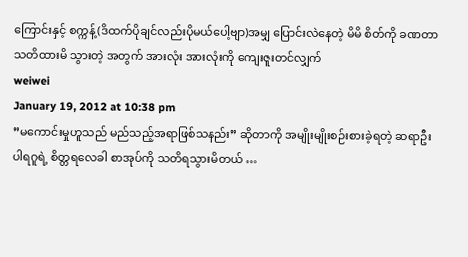ကြောင်းနှင့် စက္ကန့်(ဒိထက်ပိုချင်လည်းပိုမယ်ပေါ့ဗျာ)အမျှ ပြောင်းလဲနေတဲ့ မိမိ စိတ်ကို ခဏတာ သတိထားမိ သွားတဲ့ အတွက် အားလုံး အားလုံးကို ကျေးဇူးတင်လျှက်
weiwei
January 19, 2012 at 10:38 pm
”မကောင်းမှုဟူသည် မည်သည့်အရာဖြစ်သနည်း” ဆိုတာကို အမျိုးမျိုးစဉ်းစားခဲ့ရတဲ့ ဆရာဦး ပါရဂူရဲ့ စိတ္တရလေခါ စာအုပ်ကို သတိရသွားမိတယ် …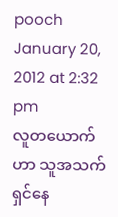pooch
January 20, 2012 at 2:32 pm
လူတယောက်ဟာ သူအသက်ရှင်နေ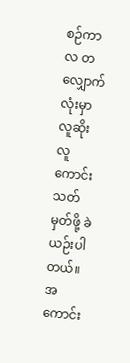စဉ်ကာလ တလျှောက်လုံးမှာ လူဆိုးလူကောင်းသတ်မှတ်ဖို့ ခဲယဉ်းပါတယ်။ အကောင်း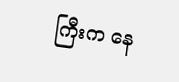ကြီးက နေ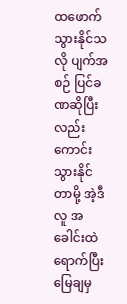ထဖောက်သွားနိုင်သလို ပျက်အစဉ် ပြင်ခဏဆိုပြီးလည်း ကောင်းသွားနိုင်တာမို့ အဲ့ဒီလူ အခေါင်းထဲ ရောက်ပြီး မြေချမှ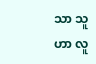သာ သူဟာ လူ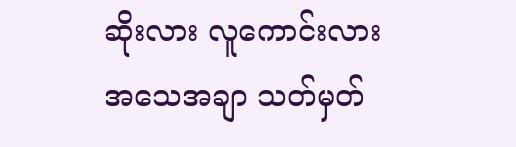ဆိုးလား လူကောင်းလား အသေအချာ သတ်မှတ်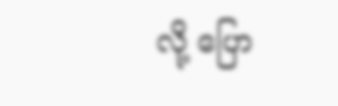လို့ ပြော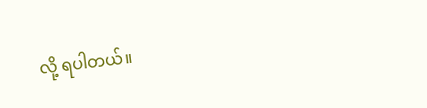လို့ ရပါတယ်။